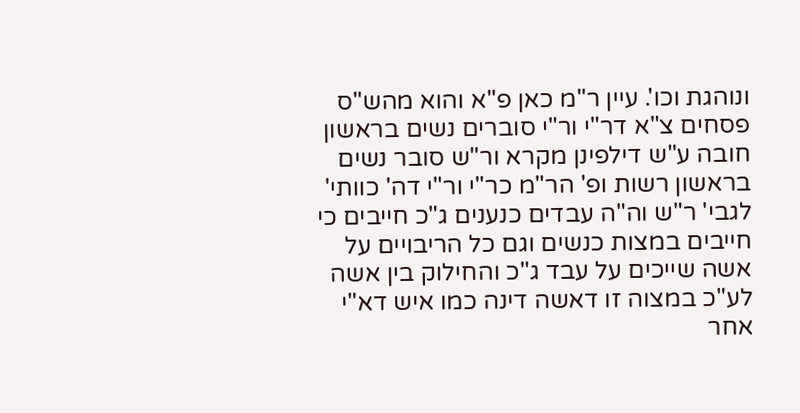ונוהגת וכו'. עיין ר"מ כאן פ"א והוא מהש"ס פסחים צ"א דר"י ור"י סוברים נשים בראשון חובה ע"ש דילפינן מקרא ור"ש סובר נשים בראשון רשות ופ' הר"מ כר"י ור"י דה' כוותי' לגבי' ר"ש וה"ה עבדים כנענים ג"כ חייבים כי חייבים במצות כנשים וגם כל הריבויים על אשה שייכים על עבד ג"כ והחילוק בין אשה לע"כ במצוה זו דאשה דינה כמו איש דא"י אחר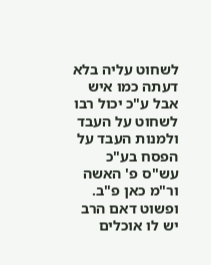לשחוט עליה בלא דעתה כמו איש אבל ע"כ יכול רבו לשחוט על העבד ולמנות העבד על הפסח בע"כ עש"ס פ' האשה ור"מ כאן פ"ב. ופשוט דאם הרב יש לו אוכלים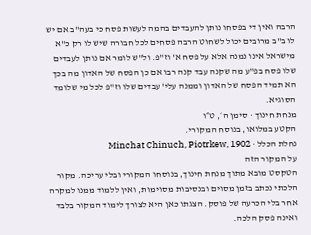הרבה ואין די בפסחו נותן להעבדים בהמה לעשות פסח כי בעה"ב אם יש לו ב"ב מרובים יכול לשחוט הרבה פסחים לכל חבורה שיש לו רק כ"א מישראל אינו נמנה אלא על פסח א' וז"פ. ול"ש לומר אם נותן לעבדים שלו פסח בפ"ע מה שקנה עבד קנה רבו אם כן הפסח של האדון מה בכך הא תמיד הפסח של האדון וממנה עלי' עבדים שלו וז"פ לכל מי שלומד הסוגיא.
מנחת חינוך · סימן ה׳, ט״ו
הקטע במלואו, בנוסח המקורי.
נחלת הכלל · Minchat Chinuch, Piotrkew, 1902
על המקור הזה
הטקסט מובא מתוך מנחת חינוך, בנוסחו המקורי ובלי עריכה. מקור הלכתי נכתב בזמן מסוים ובנסיבות מסוימות, ואין ללמוד ממנו למקרה אחר בלי הכרעה של פוסק. הצגתו כאן היא לצורך לימוד המקור בלבד ואינה פסק הלכה.